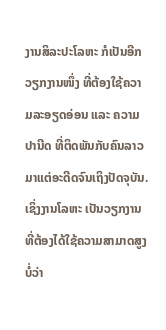ງານສິລະປະໂລຫະ ກໍເປັນອີກວຽກງານໜຶ່ງ ທີ່ຕ້ອງໃຊ້ຄວາມລະອຽດອ່ອນ ແລະ ຄວາມປານີດ ທີ່ຕິດພັນກັບຄົນລາວມາແຕ່ອະດີດຈົນເຖິງປັດຈຸບັນ.
ເຊິ່ງງານໂລຫະ ເປັນວຽກງານທີ່ຕ້ອງໄດ້ໃຊ້ຄວາມສາມາດສູງ ບໍ່ວ່າ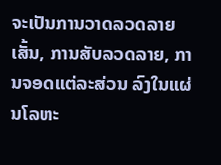ຈະເປັນການວາດລວດລາຍເສັ້ນ, ການສັບລວດລາຍ, ການຈອດແຕ່ລະສ່ວນ ລົງໃນແຜ່ນໂລຫະ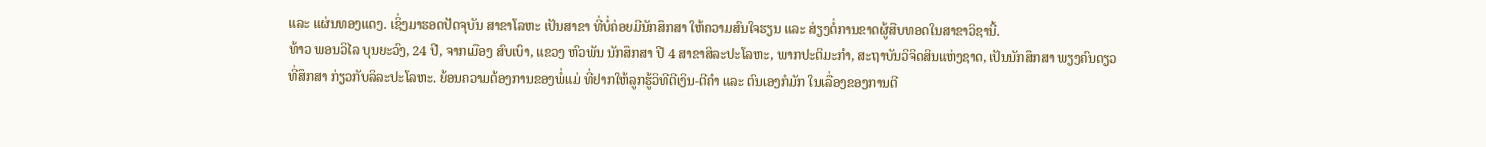ແລະ ແຜ່ນທອງແດງ. ເຊິ່ງມາຮອດປັດຈຸບັນ ສາຂາໂລຫະ ເປັນສາຂາ ທີ່ບໍ່ຄ່ອຍມີນັກສຶກສາ ໃຫ້ຄວາມສົນໃຈຮຽນ ແລະ ສ່ຽງຕໍ່ການຂາດຜູ້ສືບທອດໃນສາຂາວິຊານີ້.
ທ້າວ ພອນວິໄລ ບຸນຍະວົງ, 24 ປີ, ຈາກເມືອງ ສົບເບົາ, ແຂວງ ຫົວພັນ ນັກສຶກສາ ປີ 4 ສາຂາສິລະປະໂລຫະ, ພາກປະຕິມະກຳ, ສະຖາບັນວິຈິດສິນແຫ່ງຊາດ, ເປັນນັກສຶກສາ ພຽງຄົນດຽວ ທີ່ສຶກສາ ກ່ຽວກັບລິລະປະໂລຫະ. ຍ້ອນຄວາມຕ້ອງການຂອງພໍ່ແມ່ ທີ່ຢາກໃຫ້ລູກຮູ້ວິທີຕີເງິນ-ຕີຄຳ ແລະ ຕົນເອງກໍມັກ ໃນເລື່ອງຂອງການຕີ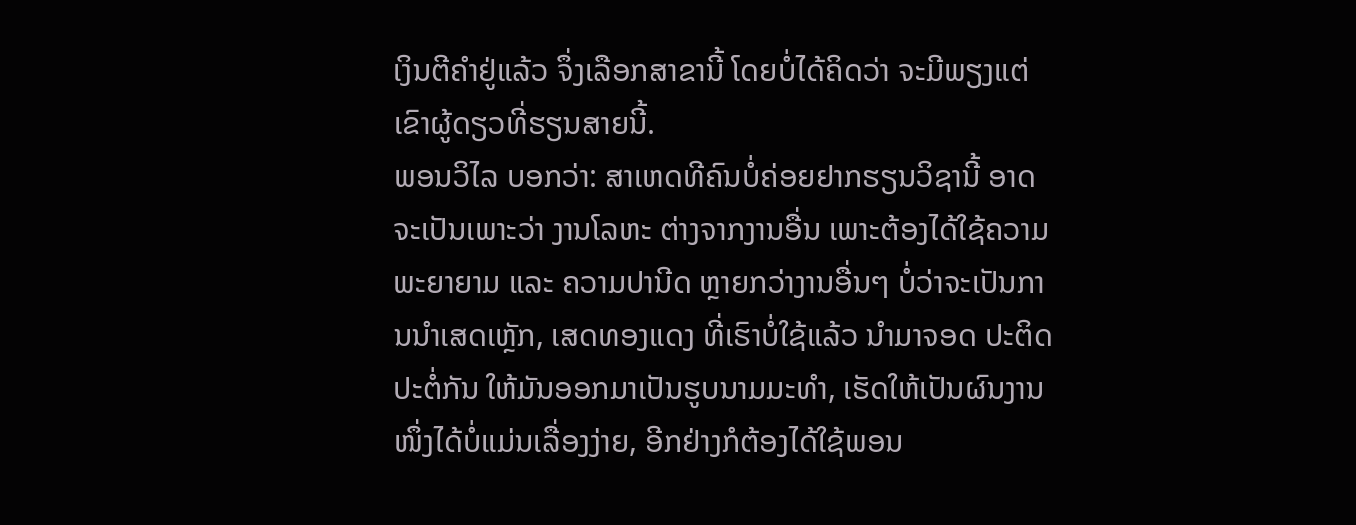ເງິນຕີຄຳຢູ່ແລ້ວ ຈຶ່ງເລືອກສາຂານີ້ ໂດຍບໍ່ໄດ້ຄິດວ່າ ຈະມີພຽງແຕ່ເຂົາຜູ້ດຽວທີ່ຮຽນສາຍນີ້.
ພອນວິໄລ ບອກວ່າ: ສາເຫດທີຄົນບໍ່ຄ່ອຍຢາກຮຽນວິຊານີ້ ອາດຈະເປັນເພາະວ່າ ງານໂລຫະ ຕ່າງຈາກງານອື່ນ ເພາະຕ້ອງໄດ້ໃຊ້ຄວາມພະຍາຍາມ ແລະ ຄວາມປານີດ ຫຼາຍກວ່າງານອື່ນໆ ບໍ່ວ່າຈະເປັນການນຳເສດເຫຼັກ, ເສດທອງແດງ ທີ່ເຮົາບໍ່ໃຊ້ແລ້ວ ນຳມາຈອດ ປະຕິດປະຕໍ່ກັນ ໃຫ້ມັນອອກມາເປັນຮູບນາມມະທຳ, ເຮັດໃຫ້ເປັນຜົນງານໜຶ່ງໄດ້ບໍ່ແມ່ນເລື່ອງງ່າຍ, ອີກຢ່າງກໍຕ້ອງໄດ້ໃຊ້ພອນ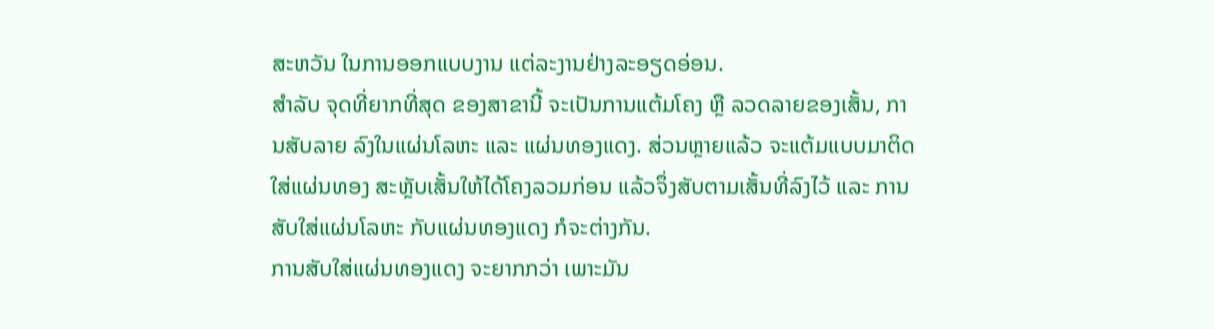ສະຫວັນ ໃນການອອກແບບງານ ແຕ່ລະງານຢ່າງລະອຽດອ່ອນ.
ສຳລັບ ຈຸດທີ່ຍາກທີ່ສຸດ ຂອງສາຂານີ້ ຈະເປັນການແຕ້ມໂຄງ ຫຼື ລວດລາຍຂອງເສັ້ນ, ການສັບລາຍ ລົງໃນແຜ່ນໂລຫະ ແລະ ແຜ່ນທອງແດງ. ສ່ວນຫຼາຍແລ້ວ ຈະແຕ້ມແບບມາຕິດໃສ່ແຜ່ນທອງ ສະຫຼັບເສັ້ນໃຫ້ໄດ້ໂຄງລວມກ່ອນ ແລ້ວຈຶ່ງສັບຕາມເສັ້ນທີ່ລົງໄວ້ ແລະ ການສັບໃສ່ແຜ່ນໂລຫະ ກັບແຜ່ນທອງແດງ ກໍຈະຕ່າງກັນ.
ການສັບໃສ່ແຜ່ນທອງແດງ ຈະຍາກກວ່າ ເພາະມັນ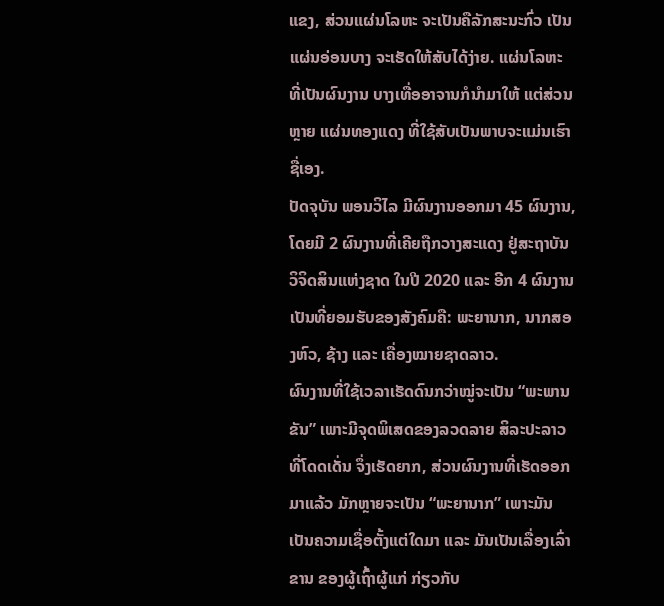ແຂງ, ສ່ວນແຜ່ນໂລຫະ ຈະເປັນຄືລັກສະນະກົ່ວ ເປັນແຜ່ນອ່ອນບາງ ຈະເຮັດໃຫ້ສັບໄດ້ງ່າຍ. ແຜ່ນໂລຫະ ທີ່ເປັນຜົນງານ ບາງເທື່ອອາຈານກໍນຳມາໃຫ້ ແຕ່ສ່ວນຫຼາຍ ແຜ່ນທອງແດງ ທີ່ໃຊ້ສັບເປັນພາບຈະແມ່ນເຮົາຊື່ເອງ.
ປັດຈຸບັນ ພອນວິໄລ ມີຜົນງານອອກມາ 45 ຜົນງານ, ໂດຍມີ 2 ຜົນງານທີ່ເຄີຍຖືກວາງສະແດງ ຢູ່ສະຖາບັນວິຈິດສິນແຫ່ງຊາດ ໃນປີ 2020 ແລະ ອີກ 4 ຜົນງານ ເປັນທີ່ຍອມຮັບຂອງສັງຄົມຄື: ພະຍານາກ, ນາກສອງຫົວ, ຊ້າງ ແລະ ເຄື່ອງໝາຍຊາດລາວ.
ຜົນງານທີ່ໃຊ້ເວລາເຮັດດົນກວ່າໝູ່ຈະເປັນ “ພະພານຂັນ” ເພາະມີຈຸດພິເສດຂອງລວດລາຍ ສິລະປະລາວທີ່ໂດດເດັ່ນ ຈຶ່ງເຮັດຍາກ, ສ່ວນຜົນງານທີ່ເຮັດອອກມາແລ້ວ ມັກຫຼາຍຈະເປັນ “ພະຍານາກ” ເພາະມັນເປັນຄວາມເຊື່ອຕັ້ງແຕ່ໃດມາ ແລະ ມັນເປັນເລື່ອງເລົ່າຂານ ຂອງຜູ້ເຖົ້າຜູ້ແກ່ ກ່ຽວກັບ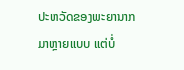ປະຫວັດຂອງພະຍານາກ ມາຫຼາຍແບບ ແຕ່ບໍ່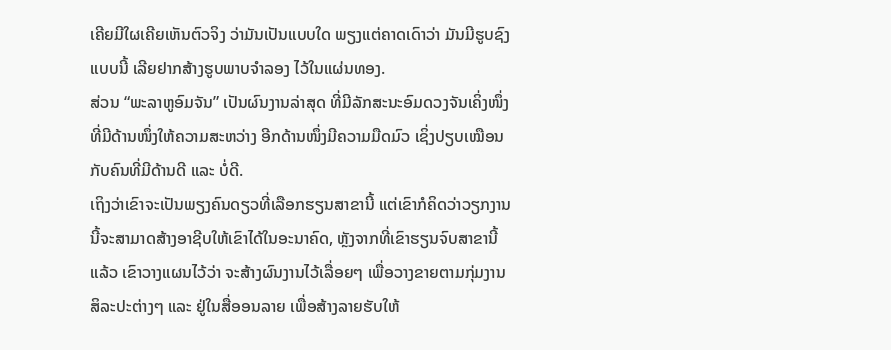ເຄີຍມີໃຜເຄີຍເຫັນຕົວຈິງ ວ່າມັນເປັນແບບໃດ ພຽງແຕ່ຄາດເດົາວ່າ ມັນມີຮູບຊົງແບບນີ້ ເລີຍຢາກສ້າງຮູບພາບຈຳລອງ ໄວ້ໃນແຜ່ນທອງ.
ສ່ວນ “ພະລາຫູອົມຈັນ” ເປັນຜົນງານລ່າສຸດ ທີ່ມີລັກສະນະອົມດວງຈັນເຄິ່ງໜຶ່ງ ທີ່ມີດ້ານໜຶ່ງໃຫ້ຄວາມສະຫວ່າງ ອີກດ້ານໜຶ່ງມີຄວາມມືດມົວ ເຊິ່ງປຽບເໝືອນກັບຄົນທີ່ມີດ້ານດີ ແລະ ບໍ່ດີ.
ເຖິງວ່າເຂົາຈະເປັນພຽງຄົນດຽວທີ່ເລືອກຮຽນສາຂານີ້ ແຕ່ເຂົາກໍຄິດວ່າວຽກງານນີ້ຈະສາມາດສ້າງອາຊີບໃຫ້ເຂົາໄດ້ໃນອະນາຄົດ, ຫຼັງຈາກທີ່ເຂົາຮຽນຈົບສາຂານີ້ແລ້ວ ເຂົາວາງແຜນໄວ້ວ່າ ຈະສ້າງຜົນງານໄວ້ເລື່ອຍໆ ເພື່ອວາງຂາຍຕາມກຸ່ມງານສິລະປະຕ່າງໆ ແລະ ຢູ່ໃນສື່ອອນລາຍ ເພື່ອສ້າງລາຍຮັບໃຫ້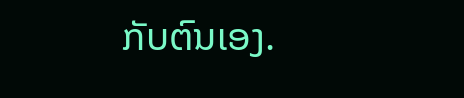ກັບຕົນເອງ.